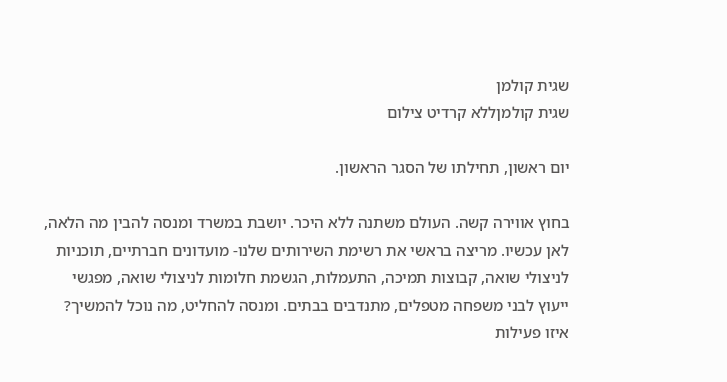שגית קולמן
שגית קולמןללא קרדיט צילום

יום ראשון, תחילתו של הסגר הראשון.

בחוץ אווירה קשה. העולם משתנה ללא היכר. יושבת במשרד ומנסה להבין מה הלאה, לאן עכשיו. מריצה בראשי את רשימת השירותים שלנו- מועדונים חברתיים, תוכניות לניצולי שואה, קבוצות תמיכה, התעמלות, הגשמת חלומות לניצולי שואה, מפגשי ייעוץ לבני משפחה מטפלים, מתנדבים בבתים. ומנסה להחליט, מה נוכל להמשיך? איזו פעילות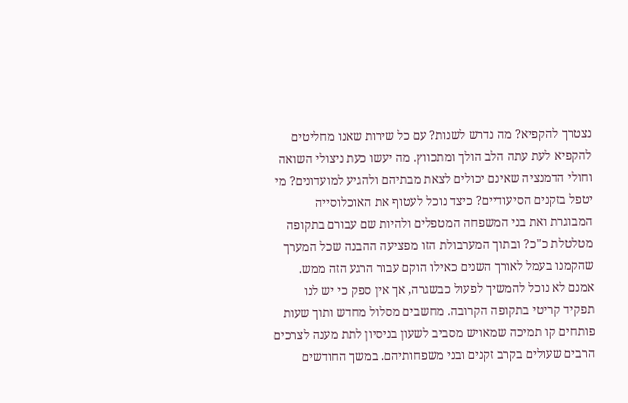נצטרך להקפיא? מה נדרש לשנות? עם כל שירות שאנו מחליטים להקפיא לעת עתה הלב הולך ומתכווץ. מה יעשו כעת ניצולי השואה וחולי הדמנציה שאינם יכולים לצאת מבתיהם ולהגיע למועדונים? מי יטפל בזקנים הסיעודיים? כיצד נוכל לעטוף את האוכלוסייה המבוגרת ואת בני המשפחה המטפלים ולהיות שם עבורם בתקופה מטלטלת כ"כ? ובתוך המערבולת הזו מפציעה ההבנה שכל המערך שהקמנו בעמל לאורך השנים כאילו הוקם עבור הרגע הזה ממש. אמנם לא נוכל להמשיך לפעול כבשגרה, אך אין ספק כי יש לנו תפקיד קריטי בתקופה הקרובה. מחשבים מסלול מחדש ותוך שעות פותחים קו תמיכה שמאויש מסביב לשעון בניסיון לתת מענה לצרכים הרבים שעולים בקרב זקנים ובני משפחותיהם. במשך החודשים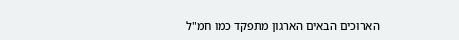הארוכים הבאים הארגון מתפקד כמו חמ"ל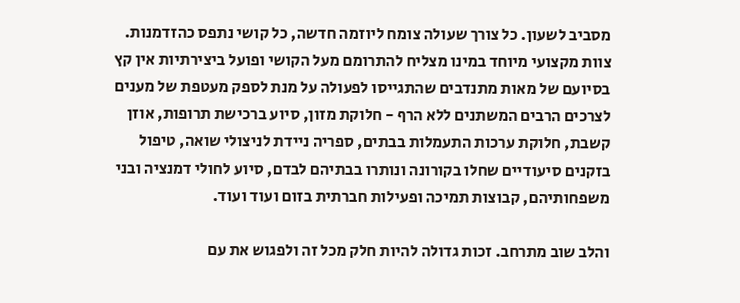מסביב לשעון. כל צורך שעולה צומח ליוזמה חדשה, כל קושי נתפס כהזדמנות. צוות מקצועי מיוחד במינו מצליח להתרומם מעל הקושי ופועל ביצירתיות אין קץ בסיועם של מאות מתנדבים שהתגייסו לפעולה על מנת לספק מעטפת של מענים לצרכים הרבים המשתנים ללא הרף - חלוקת מזון, סיוע ברכישת תרופות, אוזן קשבת, חלוקת ערכות התעמלות בבתים, ספריה ניידת לניצולי שואה, טיפול בזקנים סיעודיים שחלו בקורונה ונותרו בבתיהם לבדם, סיוע לחולי דמנציה ובני משפחותיהם, קבוצות תמיכה ופעילות חברתית בזום ועוד ועוד.

והלב שוב מתרחב. זכות גדולה להיות חלק מכל זה ולפגוש את עם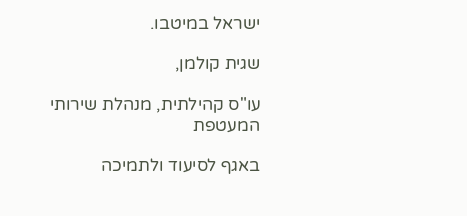ישראל במיטבו.

שגית קולמן,

עו"ס קהילתית, מנהלת שירותי המעטפת

באגף לסיעוד ולתמיכה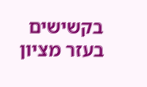בקשישים בעזר מציון